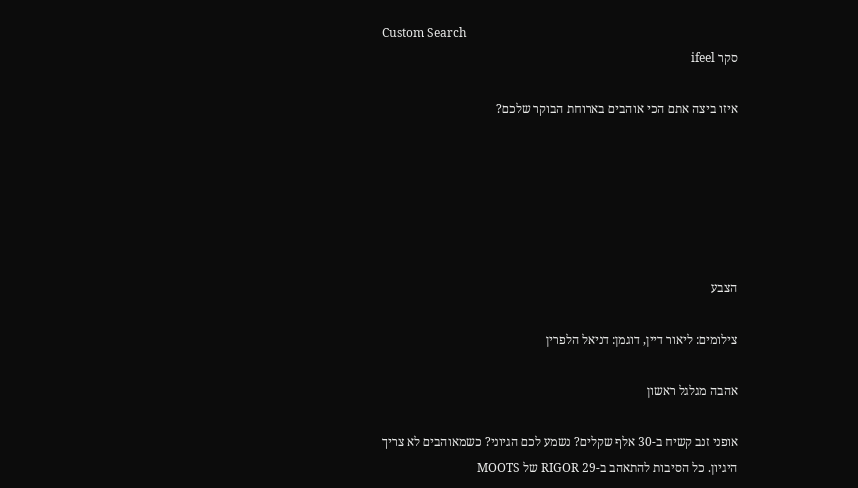Custom Search
סקר ifeel

איזו ביצה אתם הכי אוהבים בארוחת הבוקר שלכם?






הצבע

צילומים: ליאור דיין, דוגמן: דניאל הלפרין

אהבה מגלגל ראשון

אופני זנב קשיח ב-30 אלף שקלים? נשמע לכם הגיוני? כשמאוהבים לא צריך היגיון. כל הסיבות להתאהב ב-RIGOR 29 של MOOTS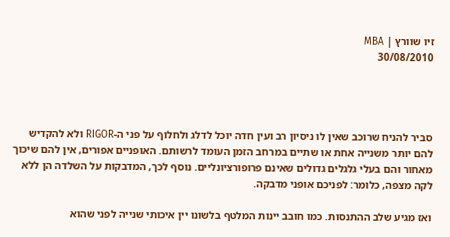זיו שוורץ | MBA
30/08/2010




סביר להניח שרוכב שאין לו ניסיון רב ועין חדה יוכל לדלג ולחלוף על פני ה-RIGOR ולא להקדיש להם יותר משנייה אחת או שתיים במרחב הזמן העומד לרשותם. האופניים אפורים, אין להם שיכוך מאחור והם בעלי גלגלים גדולים שאינם פרופורציונליים. נוסף לכך, המדבקות על השלדה הן ללא לקה מצפה, כלומר: לפניכם אופני מדבקה.

ואז מגיע שלב ההתנסות. כמו חובב יינות המלטף בלשונו יין איכותי שנייה לפני שהוא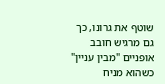שוטף את גרונו, כך גם מרגיש חובב אופניים "מבין עניין" כשהוא מניח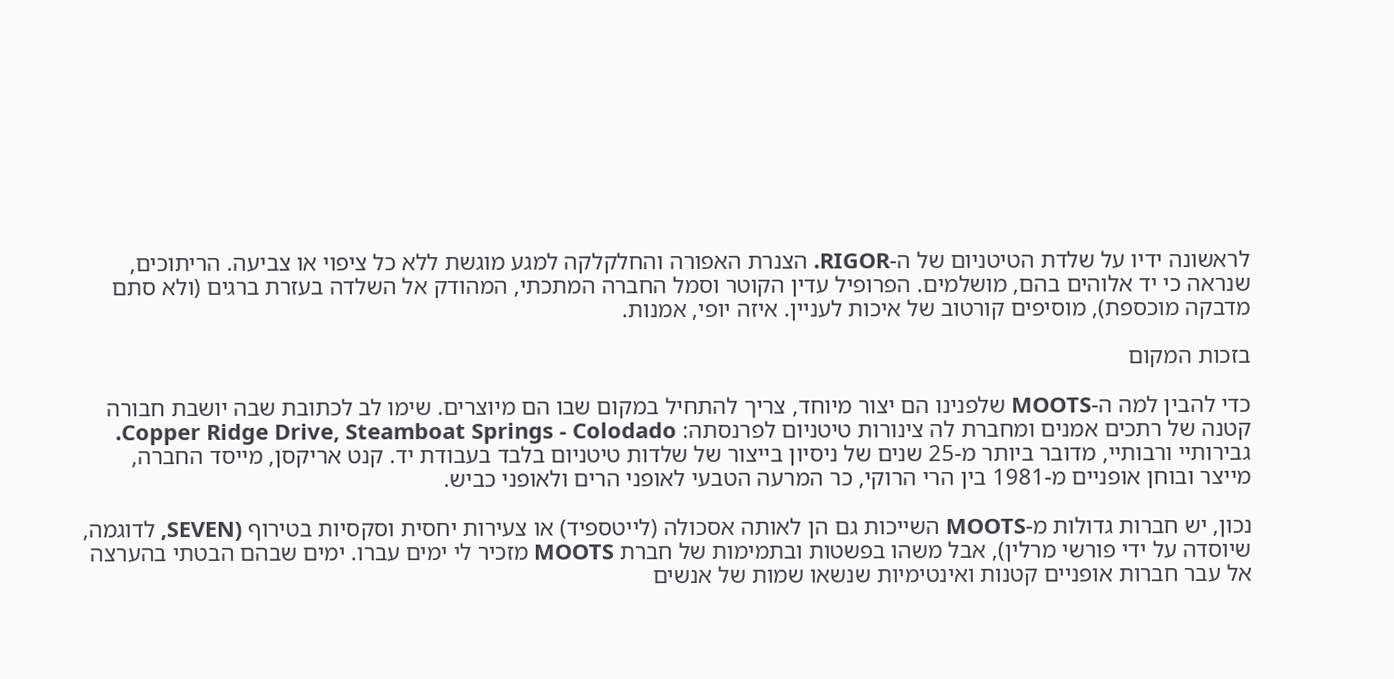לראשונה ידיו על שלדת הטיטניום של ה-RIGOR. הצנרת האפורה והחלקלקה למגע מוגשת ללא כל ציפוי או צביעה. הריתוכים, שנראה כי יד אלוהים בהם, מושלמים. הפרופיל עדין הקוטר וסמל החברה המתכתי, המהודק אל השלדה בעזרת ברגים (ולא סתם מדבקה מוכספת), מוסיפים קורטוב של איכות לעניין. איזה יופי, אמנות.

בזכות המקום

כדי להבין למה ה-MOOTS שלפנינו הם יצור מיוחד, צריך להתחיל במקום שבו הם מיוצרים. שימו לב לכתובת שבה יושבת חבורה קטנה של רתכים אמנים ומחברת לה צינורות טיטניום לפרנסתה: Copper Ridge Drive, Steamboat Springs - Colodado.
גבירותיי ורבותיי, מדובר ביותר מ-25 שנים של ניסיון בייצור של שלדות טיטניום בלבד בעבודת יד. קנט אריקסן, מייסד החברה, מייצר ובוחן אופניים מ-1981 בין הרי הרוקי, כר המרעה הטבעי לאופני הרים ולאופני כביש.

נכון, יש חברות גדולות מ-MOOTS השייכות גם הן לאותה אסכולה (לייטספיד) או צעירות יחסית וסקסיות בטירוף (SEVEN, לדוגמה, שיוסדה על ידי פורשי מרלין), אבל משהו בפשטות ובתמימות של חברת MOOTS מזכיר לי ימים עברו. ימים שבהם הבטתי בהערצה אל עבר חברות אופניים קטנות ואינטימיות שנשאו שמות של אנשים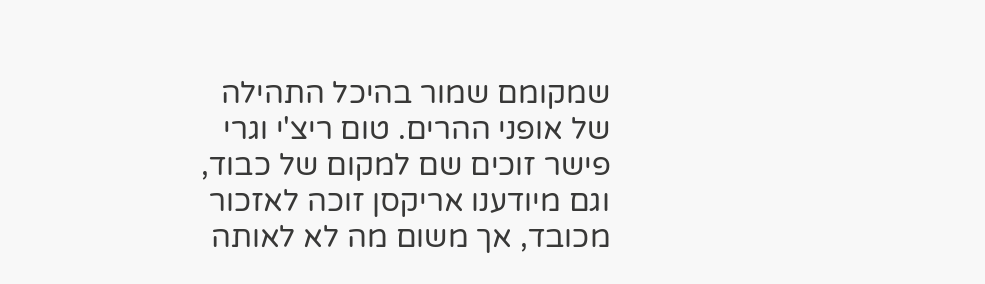שמקומם שמור בהיכל התהילה של אופני ההרים. טום ריצ'י וגרי פישר זוכים שם למקום של כבוד, וגם מיודענו אריקסן זוכה לאזכור מכובד, אך משום מה לא לאותה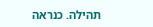תהילה. כנראה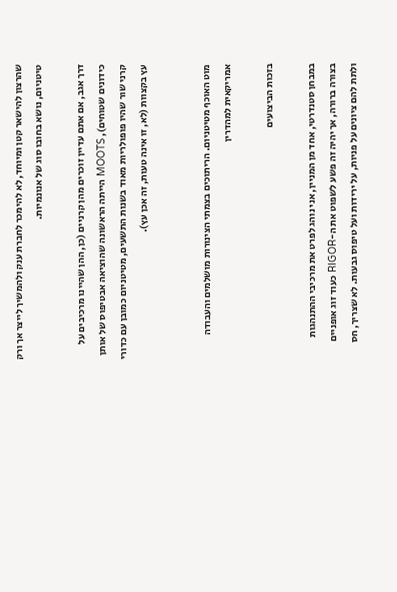שהרצון להישאר קטן ומיוחד, לא להימכר לחברת ענק ולהמשיך לייצר אך ורק טיטניום, נושא בחובו סוג של אנונמיות.

דרך אגב, אם אתם עדיין זוכרים מהן קרניים (כן, ההן שהיינו מרכיבים על כידונים שטוחים), MOOTS הייתה הראשונה שהוציאה אבטיפוס של אותן קרני שור שהיו פופולריות מאוד בשנות התשעים, מטיטניום כמובן עם כדורי עץ בקצוות (לא, זו אינה טעות, זה אכן עץ).


מוט האוכף מטיטניום. הריתוכים בצמתי הצינורות מושלמים והעבודה אמריקאית למהדרין

בזכות הביצועים

במבחן סטנדרטי, אחד מן המניין, אני נוהג לפרט את מרכיבי ההתנהגות בצורה ברורה, אך יהיה זה פשע לשפוט את ה-RIGOR כעוד זוג אופניים ולתת להם ציונים על פניות, על ירידות ועל טיפוס גבעות. לא שצריך, חס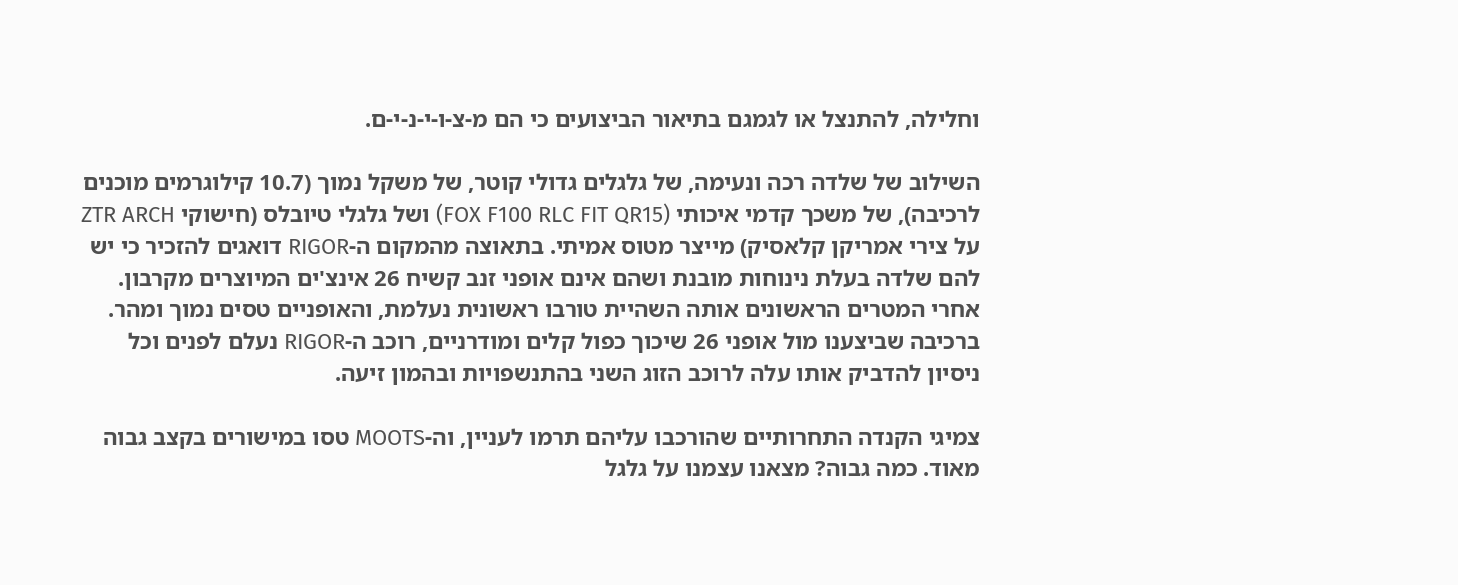וחלילה, להתנצל או לגמגם בתיאור הביצועים כי הם מ-צ-ו-י-נ-י-ם.

השילוב של שלדה רכה ונעימה, של גלגלים גדולי קוטר, של משקל נמוך (10.7 קילוגרמים מוכנים לרכיבה), של משכך קדמי איכותי (FOX F100 RLC FIT QR15) ושל גלגלי טיובלס (חישוקי ZTR ARCH על צירי אמריקן קלאסיק) מייצר מטוס אמיתי. בתאוצה מהמקום ה-RIGOR דואגים להזכיר כי יש להם שלדה בעלת נינוחות מובנת ושהם אינם אופני זנב קשיח 26 אינצ'ים המיוצרים מקרבון. אחרי המטרים הראשונים אותה השהיית טורבו ראשונית נעלמת, והאופניים טסים נמוך ומהר. ברכיבה שביצענו מול אופני 26 שיכוך כפול קלים ומודרניים, רוכב ה-RIGOR נעלם לפנים וכל ניסיון להדביק אותו עלה לרוכב הזוג השני בהתנשפויות ובהמון זיעה.

צמיגי הקנדה התחרותיים שהורכבו עליהם תרמו לעניין, וה-MOOTS טסו במישורים בקצב גבוה מאוד. כמה גבוה? מצאנו עצמנו על גלגל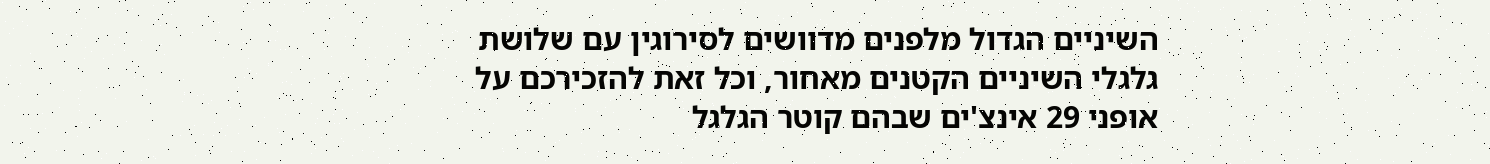השיניים הגדול מלפנים מדוושים לסירוגין עם שלושת גלגלי השיניים הקטנים מאחור, וכל זאת להזכירכם על אופני 29 אינצ'ים שבהם קוטר הגלגל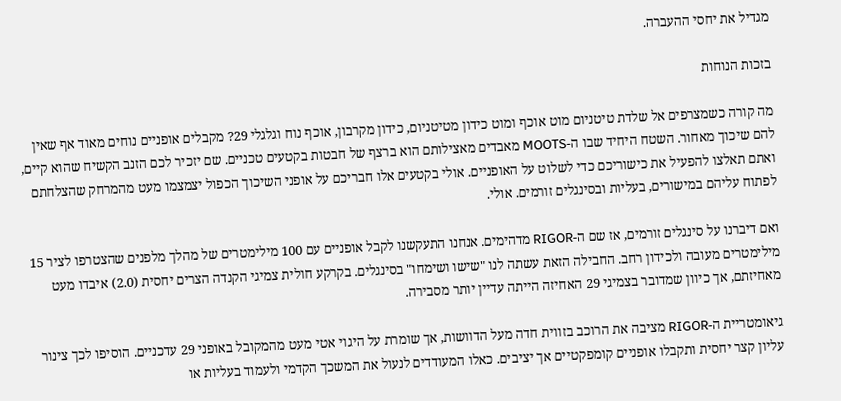מגדיל את יחסי ההעברה.

בזכות הנוחות

מה קורה כשמצרפים אל שלדת טיטניום מוט אוכף ומוט כידון מטיטניום, כידון מקרבון, אוכף נוח וגלגלי 29? מקבלים אופניים נוחים מאוד אף שאין להם שיכוך מאחור. השטח היחיד שבו ה-MOOTS מאבדים מאצילותם הוא ברצף של חבטות בקטעים טכניים. שם יזכיר לכם הזנב הקשיח שהוא קיים, ואתם תאלצו להפעיל את כישוריכם כדי לשלוט על האופניים. אולי בקטעים אלו חבריכם על אופני השיכוך הכפול יצמצמו מעט מהמרחק שהצלחתם לפתוח עליהם במישורים, בעליות ובסינגלים זורמים. אולי.

ואם דיברנו על סינגלים זורמים, אז שם ה-RIGOR מדהימים. אנחנו התעקשנו לקבל אופניים עם 100 מילימטרים של מהלך מלפנים שהצטרפו לציר 15 מילימטרים מעובה ולכידון רחב. החבילה הזאת עשתה לנו "שישו ושימחו" בסינגלים. בקרקע חולית צמיגי הקנדה הצרים יחסית (2.0) איבדו מעט מאחיזתם, אך כיוון שמדובר בצמיגי 29 האחיזה הייתה עדיין יותר מסבירה.

גיאומטריית ה-RIGOR מציבה את הרוכב בזווית חדה מעל הדוושות, אך שומרת על היגוי אטי מעט מהמקובל באופני 29 עדכניים. הוסיפו לכך צינור עליון קצר יחסית ותקבלו אופניים קומפקטיים אך יציבים. כאלו המעודדים לנעול את המשכך הקדמי ולעמוד בעליות או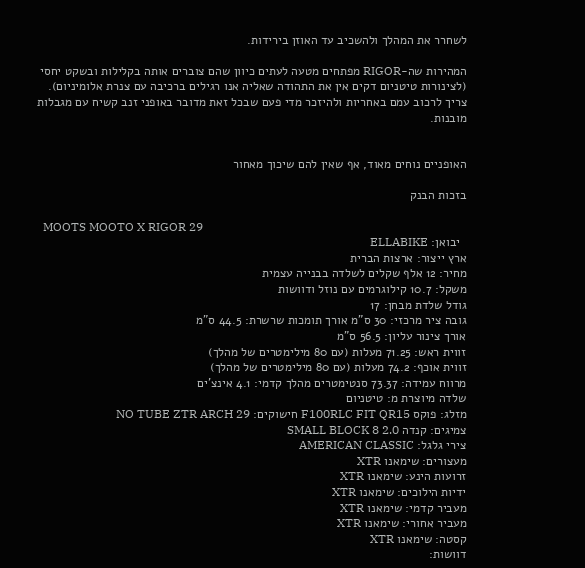לשחרר את המהלך ולהשכיב עד האוזן בירידות.

המהירות שה-RIGOR מפתחים מטעה לעתים כיוון שהם צוברים אותה בקלילות ובשקט יחסי (לצינורות טיטניום דקים אין את התהודה שאליה אנו רגילים ברכיבה עם צנרת אלומיניום). צריך לרכוב עמם באחריות ולהיזכר מדי פעם שבכל זאת מדובר באופני זנב קשיח עם מגבלות מובנות.


האופניים נוחים מאוד, אף שאין להם שיכוך מאחור

בזכות הבנק

  MOOTS MOOTO X RIGOR 29
  יבואן: ELLABIKE
ארץ ייצור: ארצות הברית
מחיר: 12 אלף שקלים לשלדה בבנייה עצמית
משקל: 10.7 קילוגרמים עם נוזל ודוושות
גודל שלדת מבחן: 17
גובה ציר מרכזי: 30 ס"מ אורך תומכות שרשרת: 44.5 ס"מ
אורך צינור עליון: 56.5 ס"מ
זווית ראש: 71.25 מעלות (עם 80 מילימטרים של מהלך)
זווית אוכף: 74.2 מעלות (עם 80 מילימטרים של מהלך)
מרווח עמידה: 73.37 סנטימטרים מהלך קדמי: 4.1 אינצ'ים
שלדה מיוצרת מ: טיטניום
מזלג: פוקס F100RLC FIT QR15 חישוקים: NO TUBE ZTR ARCH 29
צמיגים: קנדה SMALL BLOCK 8 2.0
צירי גלגל: AMERICAN CLASSIC
מעצורים: שימאנו XTR
זרועות הינע: שימאנו XTR
ידיות הילוכים: שימאנו XTR
מעביר קדמי: שימאנו XTR
מעביר אחורי: שימאנו XTR
קסטה: שימאנו XTR
דוושות: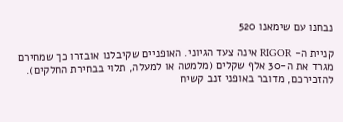נבחנו עם שימאנו 520

קניית ה- RIGOR אינה צעד הגיוני. האופניים שקיבלנו אובזרו כך שמחירם מגרד את ה-30 אלף שקלים (מלמטה או למעלה, תלוי בבחירת החלקים). להזכירכם, מדובר באופני זנב קשיח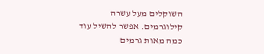השוקלים מעל עשרה קילוגרמים. אפשר להשיל עוד כמה מאות גרמים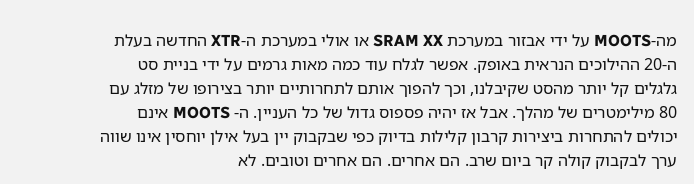מה-MOOTS על ידי אבזור במערכת SRAM XX או אולי במערכת ה-XTR החדשה בעלת ה-20 ההילוכים הנראית באופק. אפשר לגלח עוד כמה מאות גרמים על ידי בניית סט גלגלים קל יותר מהסט שקיבלנו, וכך להפוך אותם לתחרותיים יותר בצירופו של מזלג עם 80 מילימטרים של מהלך. אבל אז יהיה פספוס גדול של כל העניין. ה- MOOTS אינם יכולים להתחרות ביצירות קרבון קלילות בדיוק כפי שבקבוק יין בעל אילן יוחסין אינו שווה ערך לבקבוק קולה קר ביום שרב. הם אחרים. הם אחרים וטובים. לא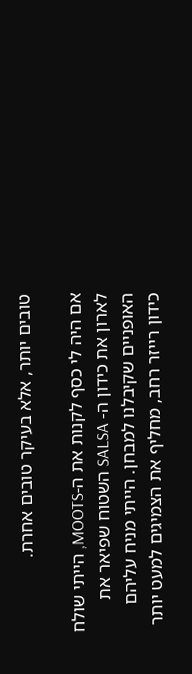טובים יותר, אלא בעיקר טובים אחרת.

אם היה לי כסף לקנות את ה-MOOTS, הייתי שולח לארון את כידון ה- SALSA השטוח שפיאר את האופניים שקיבלנו למבחן. הייתי מניח עליהם כידון רייזר רחב, מחליף את הצמיגים למעט יותר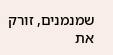שמנמנים, זורק את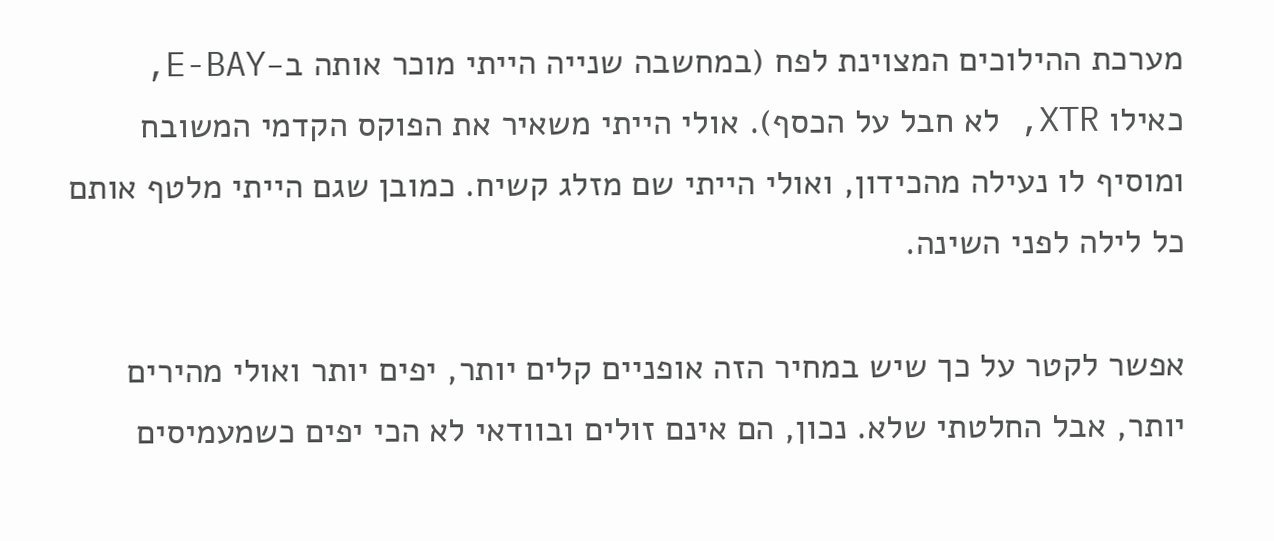מערכת ההילוכים המצוינת לפח (במחשבה שנייה הייתי מוכר אותה ב-E-BAY, כאילו XTR, לא חבל על הכסף). אולי הייתי משאיר את הפוקס הקדמי המשובח ומוסיף לו נעילה מהכידון, ואולי הייתי שם מזלג קשיח. כמובן שגם הייתי מלטף אותם כל לילה לפני השינה.

אפשר לקטר על כך שיש במחיר הזה אופניים קלים יותר, יפים יותר ואולי מהירים יותר, אבל החלטתי שלא. נכון, הם אינם זולים ובוודאי לא הכי יפים כשמעמיסים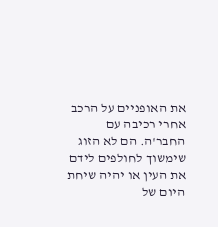את האופניים על הרכב אחרי רכיבה עם החבר'ה. הם לא הזוג שימשוך לחולפים לידם את העין או יהיה שיחת היום של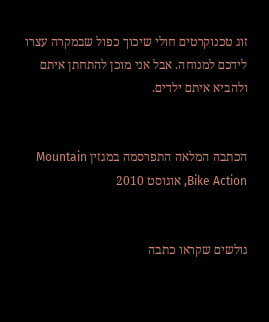זוג טכנוקרטים חולי שיכוך כפול שבמקרה עצרו לידכם למנוחה. אבל אני מוכן להתחתן איתם ולהביא איתם ילדים.


הכתבה המלאה התפרסמה במגזין Mountain Bike Action, אוגוסט 2010


גולשים שקראו כתבה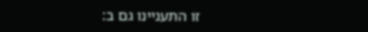זו התעניינו גם ב: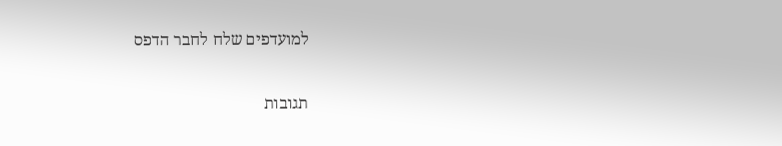למועדפים שלח לחבר הדפס

תגובות